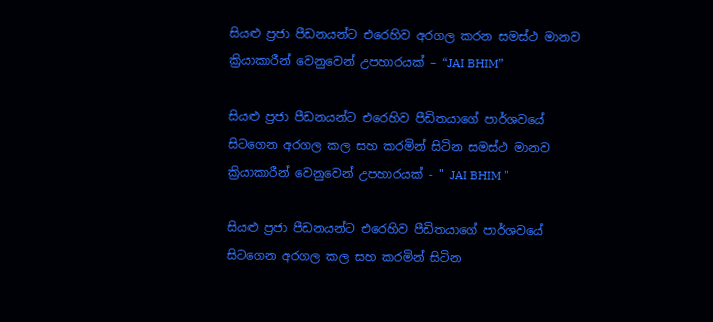සියළු ප්‍රජා පීඩනයන්ට එරෙහිව අරගල කරන සමස්ථ මානව ක්‍රියාකාරීන් වෙනුවෙන් උපහාරයක් – “JAI BHIM”

සියළු ප්‍රජා පීඩනයන්ට එරෙහිව පීඩිතයාගේ පාර්ශවයේ සිටගෙන අරගල කල සහ කරමින් සිටින සමස්ථ මානව ක්‍රියාකාරීන් වෙනුවෙන් උපහාරයක් - " JAI BHIM "

සියළු ප්‍රජා පීඩනයන්ට එරෙහිව පීඩිතයාගේ පාර්ශවයේ සිටගෙන අරගල කල සහ කරමින් සිටින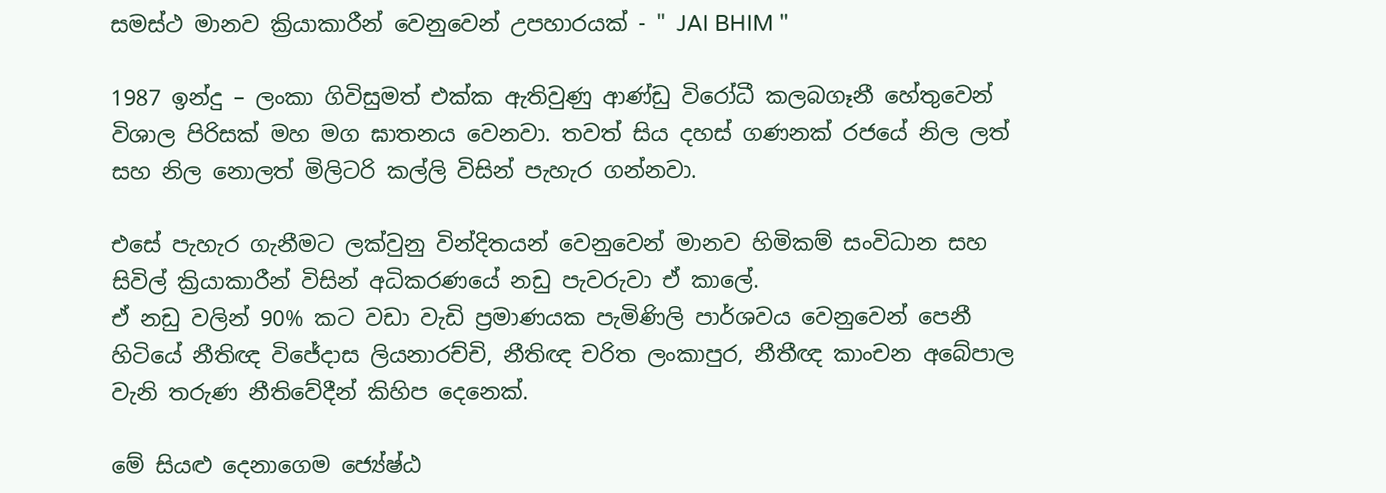සමස්ථ මානව ක්‍රියාකාරීන් වෙනුවෙන් උපහාරයක් - " JAI BHIM "

1987 ඉන්දු – ලංකා ගිවිසුමත් එක්ක ඇතිවුණු ආණ්ඩු විරෝධී කලබගෑනී හේතුවෙන් විශාල පිරිසක් මහ මග ඝාතනය වෙනවා. තවත් සිය දහස් ගණනක් රජයේ නිල ලත් සහ නිල නොලත් මිලිටරි කල්ලි විසින් පැහැර ගන්නවා.

එසේ පැහැර ගැනීමට ලක්වුනු වින්දිතයන් වෙනුවෙන් මානව හිමිකම් සංවිධාන සහ සිවිල් ක්‍රියාකාරීන් විසින් අධිකරණයේ නඩු පැවරුවා ඒ කාලේ.
ඒ නඩු වලින් 90% කට වඩා වැඩි ප්‍රමාණයක පැමිණිලි පාර්ශවය වෙනුවෙන් පෙනී හිටියේ නීතිඥ විජේදාස ලියනාරච්චි, නීතිඥ චරිත ලංකාපුර, නීතීඥ කාංචන අබේපාල වැනි තරුණ නීතිවේදීන් කිහිප දෙනෙක්.

මේ සියළු දෙනාගෙම ජ්‍යේෂ්ඨ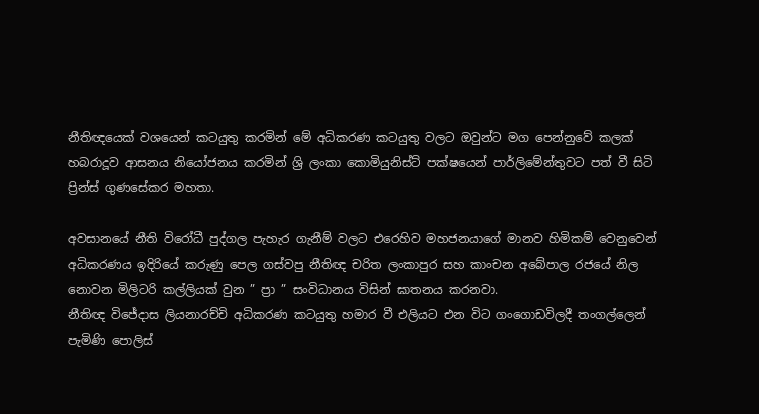නීතිඥයෙක් වශයෙන් කටයුතු කරමින් මේ අධිකරණ කටයුතු වලට ඔවුන්ට මග පෙන්නුවේ කලක් හබරාදූව ආසනය නියෝජනය කරමින් ශ්‍රි ලංකා කොමියුනිස්ට් පක්ෂයෙන් පාර්ලිමේන්තුවට පත් වී සිටි ප්‍රින්ස් ගුණසේකර මහතා.

අවසානයේ නීති විරෝධී පුද්ගල පැහැර ගැනීම් වලට එරෙහිව මහජනයාගේ මානව හිමිකම් වෙනුවෙන් අධිකරණය ඉදිරියේ කරුණු පෙල ගස්වපු නීතිඥ චරිත ලංකාපුර සහ කාංචන අබේපාල රජයේ නිල නොවන මිලිටරි කල්ලියක් වුන ” ප්‍රා ” සංවිධානය විසින් ඝාතනය කරනවා.
නීතිඥ විජේදාස ලියනාරච්චි අධිකරණ කටයුතු හමාර වී එලියට එන විට ගංගොඩවිලදී තංගල්ලෙන් පැමිණි පොලිස්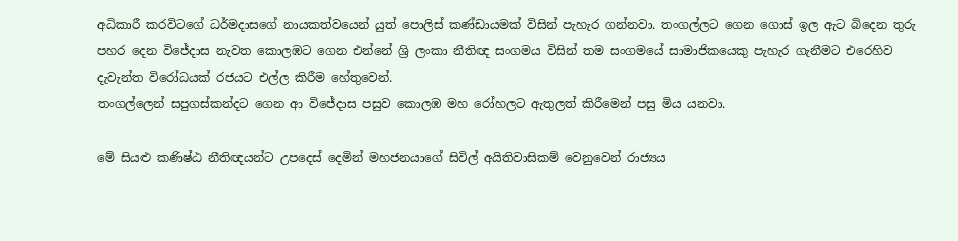අධිකාරී කරවිටගේ ධර්මදාසගේ නායකත්වයෙන් යුත් පොලිස් කණ්ඩායමක් විසින් පැහැර ගන්නවා. තංගල්ලට ගෙන ගොස් ඉල ඇට බිදෙන තුරු පහර දෙන විජේදාස නැවත කොලඹට ගෙන එන්නේ ශ්‍රි ලංකා නීතිඥ සංගමය විසින් තම සංගමයේ සාමාජිකයෙකු පැහැර ගැනීමට එරෙහිව දැවැන්ත විරෝධයක් රජයට එල්ල කිරීම හේතුවෙන්.
තංගල්ලෙන් සපුගස්කන්දට ගෙන ආ විජේදාස පසුව කොලඹ මහ රෝහලට ඇතුලත් කිරීමෙන් පසු මිය යනවා.

මේ සියළු කණිෂ්ඨ නීතිඥයන්ට උපදෙස් දෙමින් මහජනයාගේ සිවිල් අයිතිවාසිකම් වෙනුවෙන් රාජ්‍යය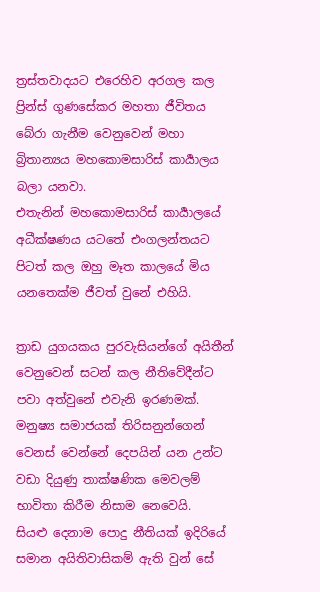ත්‍රස්තවාදයට එරෙහිව අරගල කල ප්‍රින්ස් ගුණසේකර මහතා ජීවිතය බේරා ගැනීම වෙනුවෙන් මහා බ්‍රිතාන්‍යය මහකොමසාරිස් කාර්‍යාලය බලා යනවා.
එතැනින් මහකොමසාරිස් කාර්‍යාලයේ අධීක්ෂණය යටතේ එංගලන්තයට පිටත් කල ඔහු මෑත කාලයේ මිය යනතෙක්ම ජීවත් වුනේ එහියි.

ත්‍රාඩ යුගයකය පුරවැසියන්ගේ අයිතීන් වෙනුවෙන් සටන් කල නීතිවේදීන්ට පවා අත්වුනේ එවැනි ඉරණමක්.
මනුෂ්‍ය සමාජයක් තිරිසනුන්ගෙන් වෙනස් වෙන්නේ දෙපයින් යන උන්ට වඩා දියුණු තාක්ෂණික මෙවලම් භාවිතා කිරීම නිසාම නෙවෙයි.
සියළු දෙනාම පොදු නීතියක් ඉදිරියේ සමාන අයිතිවාසිකම් ඇති වුන් සේ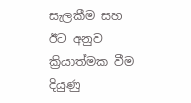සැලකීම සහ ඊට අනුව ක්‍රියාත්මක වීම දියුණු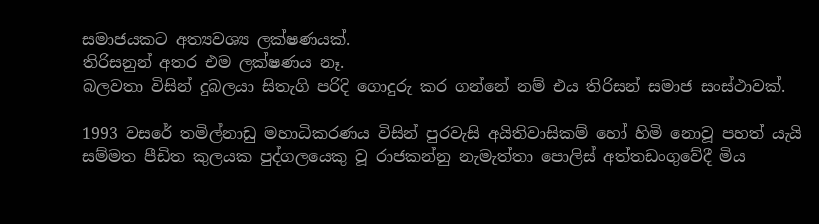සමාජයකට අත්‍යවශ්‍ය ලක්ෂණයක්.
තිරිසනුන් අතර එම ලක්ෂණය නෑ.
බලවතා විසින් දුබලයා සිතැගි පරිදි ගොදුරු කර ගන්නේ නම් එය තිරිසන් සමාජ සංස්ථාවක්.

1993 වසරේ තමිල්නාඩු මහාධිකරණය විසින් පුරවැසි අයිතිවාසිකම් හෝ හිමි නොවූ පහත් යැයි සම්මත පීඩිත කුලයක පුද්ගලයෙකු වූ රාජකන්නු නැමැත්තා පොලිස් අත්තඩංගුවේදී මිය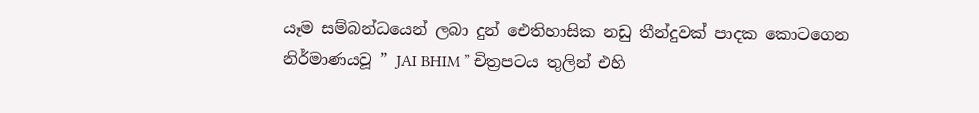යෑම සම්බන්ධයෙන් ලබා දුන් ඓතිහාසික නඩු තීන්දුවක් පාදක කොටගෙන නිර්මාණයවූ ” JAI BHIM ” චිත්‍රපටය තුලින් එහි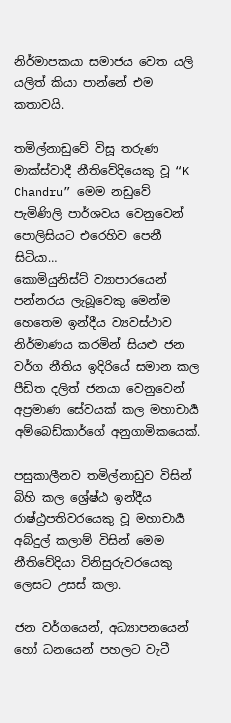නිර්මාපකයා සමාජය වෙත යලි යලිත් කියා පාන්නේ එම කතාවයි.

තමිල්නාඩුවේ විසූ තරුණ මාක්ස්වාදී නීතිවේදියෙකු වූ “K Chandru” මෙම නඩුවේ පැමිණිලි පාර්ශවය වෙනුවෙන් පොලිසියට එරෙහිව පෙනී සිටියා…
කොමියුනිස්ට් ව්‍යාපාරයෙන් පන්නරය ලැබූවෙකු මෙන්ම හෙතෙම ඉන්දීය ව්‍යවස්ථාව නිර්මාණය කරමින් සියළු ජන වර්ග නීතිය ඉදිරියේ සමාන කල පීඩිත දලිත් ජනයා වෙනුවෙන් අප්‍රමාණ සේවයක් කල මහාචාර්‍ය අම්බෙඩ්කාර්ගේ අනුගාමිකයෙක්.

පසුකාලීනව තමිල්නාඩුව විසින් බිහි කල ශ්‍රේෂ්ඨ ඉන්දීය රාෂ්ඨ්‍රපතිවරයෙකු වූ මහාචාර්‍ය අබ්දුල් කලාම් විසින් මෙම නීතිවේදියා විනිසුරුවරයෙකු ලෙසට උසස් කලා.

ජන වර්ගයෙන්, අධ්‍යාපනයෙන් හෝ ධනයෙන් පහලට වැටී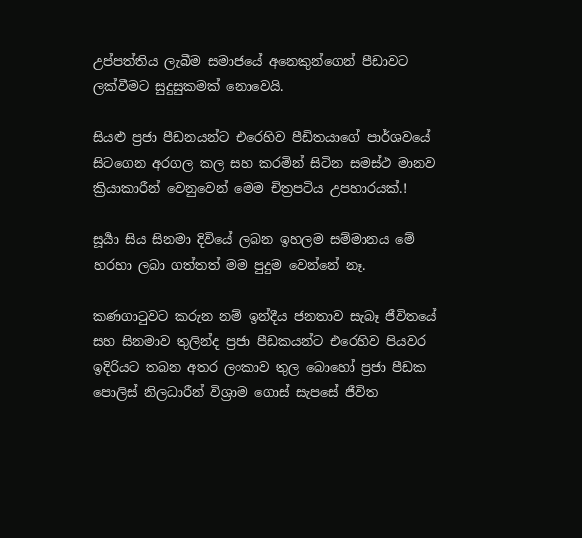උප්පත්තිය ලැබීම සමාජයේ අනෙකුන්ගෙන් පීඩාවට ලක්වීමට සුදුසුකමක් නොවෙයි.

සියළු ප්‍රජා පීඩනයන්ට එරෙහිව පීඩිතයාගේ පාර්ශවයේ සිටගෙන අරගල කල සහ කරමින් සිටින සමස්ථ මානව ක්‍රියාකාරීන් වෙනුවෙන් මෙම චිත්‍රපටිය උපහාරයක්.!

සූර්‍යා සිය සිනමා දිවියේ ලබන ඉහලම සම්මානය මේ හරහා ලබා ගත්තත් මම පුදුම වෙන්නේ නෑ.

කණගාටුවට කරුන නම් ඉන්දීය ජනතාව සැබෑ ජීවිතයේ සහ සිනමාව තුලින්ද ප්‍රජා පීඩකයන්ට එරෙහිව පියවර ඉදිරියට තබන අතර ලංකාව තුල බොහෝ ප්‍රජා පීඩක පොලිස් නිලධාරීන් විශ්‍රාම ගොස් සැපසේ ජීවිත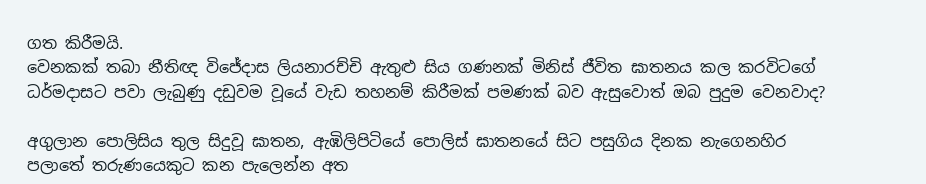ගත කිරීමයි.
වෙනකක් තබා නීතිඥ විජේදාස ලියනාරච්චි ඇතුළු සිය ගණනක් මිනිස් ජීවිත ඝාතනය කල කරවිටගේ ධර්මදාසට පවා ලැබුණු දඩුවම වූයේ වැඩ තහනම් කිරීමක් පමණක් බව ඇසුවොත් ඔබ පුදුම වෙනවාද?

අගුලාන පොලිසිය තුල සිදුවූ ඝාතන, ඇඹිලිපිටියේ පොලිස් ඝාතනයේ සිට පසුගිය දිනක නැගෙනහිර පලාතේ තරුණයෙකුට කන පැලෙන්න අත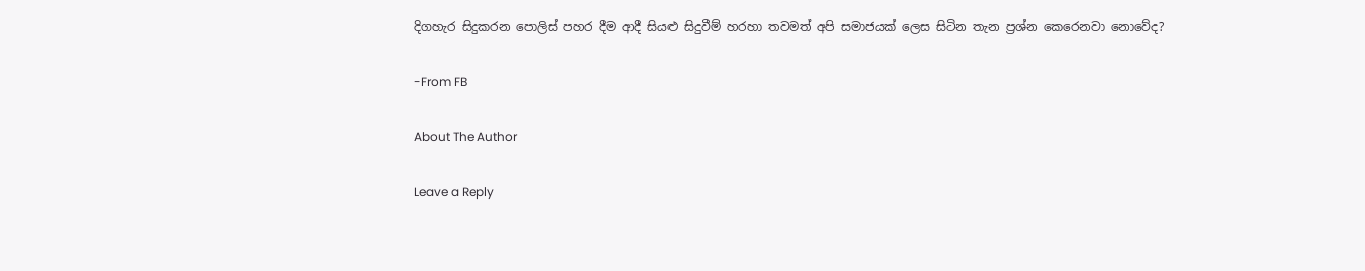දිගහැර සිදුකරන පොලිස් පහර දීම ආදී සියළු සිදුවීම් හරහා තවමත් අපි සමාජයක් ලෙස සිටින තැන ප්‍රශ්න කෙරෙනවා නොවේද?

-From FB

About The Author

Leave a Reply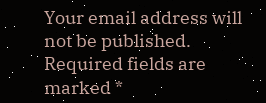Your email address will not be published. Required fields are marked *